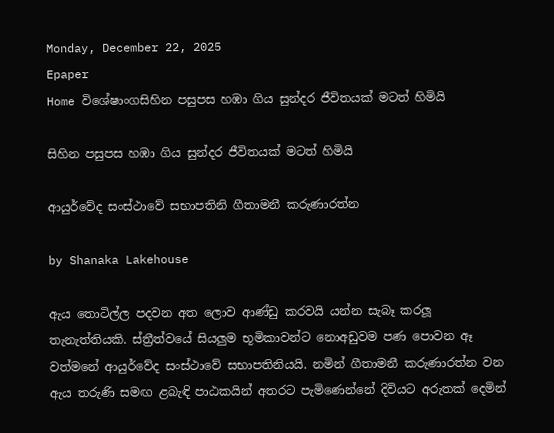Monday, December 22, 2025
Epaper
Home විශේෂාංගසිහින පසුපස හඹා ගිය සුන්දර ජීවිතයක් මටත් හිමියි

සිහින පසුපස හඹා ගිය සුන්දර ජීවිතයක් මටත් හිමියි

ආයුර්වේද සංස්ථාවේ සභාපතිනි ගීතාමනී කරුණාරත්න

by Shanaka Lakehouse

ඇය තොටිල්ල පදවන අත ලොව ආණ්ඩු කරවයි යන්න සැබෑ කරලූ තැනැත්තියකි. ස්ත්‍රීත්වයේ සියලුම භූමිකාවන්ට නොඅඩුවම පණ පොවන ඈ වත්මනේ ආයුර්වේද සංස්ථාවේ සභාපතිනියයි. නමින් ගීතාමනී කරුණාරත්න වන ඇය තරුණි සමඟ ළබැඳි පාඨකයින් අතරට පැමිණෙන්නේ දිවියට අරුතක් දෙමින්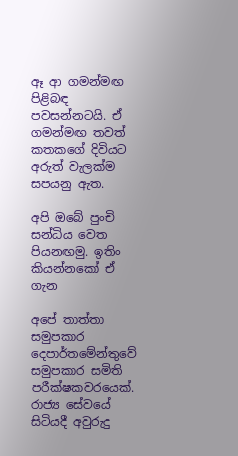ඈ ආ ගමන්මඟ පිළිබඳ පවසන්නටයි. ඒ ගමන්මඟ තවත් කතකගේ දිවියට අරුත් වැලක්ම සපයනු ඇත.

අපි ඔබේ පුංචි සන්ධිය වෙත පියනඟමු. ඉතිං කියන්නකෝ ඒ ගැන

අපේ තාත්තා සමුපකාර දෙපාර්තමේන්තුවේ සමුපකාර සමිති පරීක්ෂකවරයෙක්. රාජ්‍ය සේවයේ සිටියදී අවුරුදු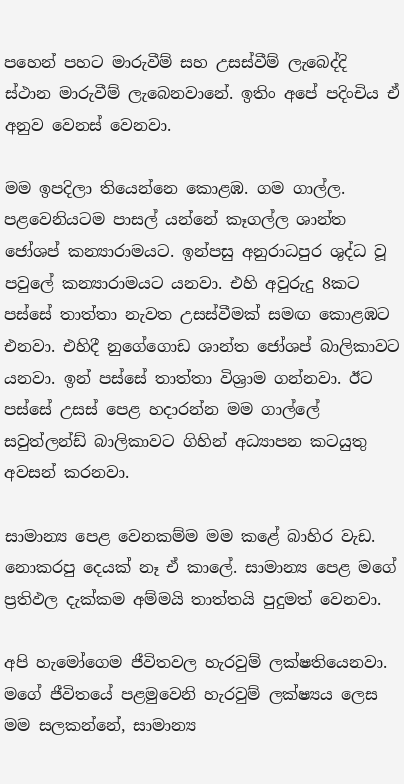පහෙන් පහට මාරුවීම් සහ උසස්වීම් ලැබෙද්දි ස්ථාන මාරුවීම් ලැබෙනවානේ. ඉතිං අපේ පදිංචිය ඒ අනුව වෙනස් වෙනවා.

මම ඉපදිලා තියෙන්නෙ කොළඹ. ගම ගාල්ල. පළවෙනියටම පාසල් යන්නේ කෑගල්ල ශාන්ත ජෝශප් කන්‍යාරාමයට. ඉන්පසු අනුරාධපුර ශුද්ධ වූ පවු‍ලේ කන්‍යාරාමයට යනවා. එහි අවුරුදු 8කට පස්සේ තාත්තා නැවත උසස්වීමක් සමඟ කොළඹට එනවා. එහිදී නුගේගොඩ ශාන්ත ජෝශප් බාලිකාවට යනවා. ඉන් පස්සේ තාත්තා විශ්‍රාම ගන්නවා. ඊට පස්සේ උසස් පෙළ හදාරන්න මම ගාල්ලේ සවුත්ලන්ඩ් බාලිකාවට ගිහින් අධ්‍යාපන කටයුතු අවසන් කරනවා.

සාමාන්‍ය පෙළ වෙනකම්ම මම කළේ බාහිර වැඩ. නොකරපු දෙයක් නෑ ඒ කාලේ. සාමාන්‍ය පෙළ මගේ ප්‍රතිඵල දැක්කම අම්මයි තාත්තයි පුදුමත් වෙනවා.

අපි හැමෝගෙම ජීවිතවල හැරවුම් ලක්ෂතියෙනවා. මගේ ජීවිතයේ පළමුවෙනි හැරවුම් ලක්ෂ්‍යය ලෙස මම සලකන්නේ, සාමාන්‍ය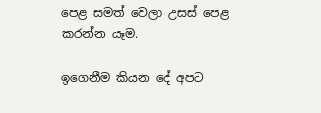පෙළ සමත් වෙලා උසස් පෙළ කරන්න යෑම.

ඉගෙනීම කියන දේ අපට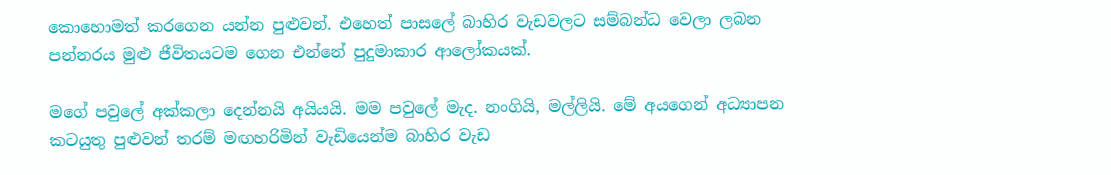කොහොමත් කරගෙන යන්න පුළුවන්. එහෙත් පාසලේ බාහිර වැඩවලට සම්බන්ධ වෙලා ලබන පන්නරය මුළු ජීවිතයටම ගෙන එන්නේ පුදුමාකාර ආලෝකයක්.

මගේ පවුලේ අක්කලා දෙන්නයි අයියයි. මම පවුලේ මැද. නංගියි, මල්ලියි. මේ අයගෙන් අධ්‍යාපන කටයුතු පුළුවන් තරම් මඟහරිමින් වැඩියෙන්ම බාහිර වැඩ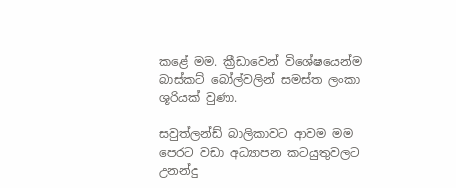කළේ මම. ක්‍රීඩාවෙන් විශේෂයෙන්ම බාස්කට් බෝල්වලින් සමස්ත ලංකා ශූරියක් වුණා.

සවුත්ලන්ඩ් බාලිකාවට ආවම මම පෙරට වඩා අධ්‍යාපන කටයුතුවලට උනන්දු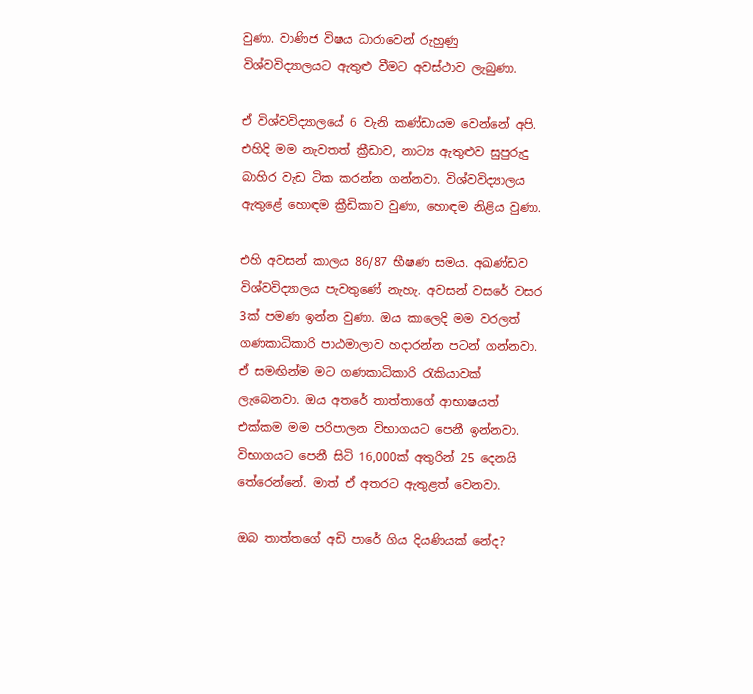වුණා. වාණිජ විෂය ධාරාවෙන් රුහුණු විශ්වවිද්‍යාලයට ඇතුළු වීමට අවස්ථාව ලැබුණා.

ඒ විශ්වවිද්‍යාලයේ 6 වැනි කණ්ඩායම වෙන්නේ අපි. එහිදි මම නැවතත් ක්‍රීඩාව, නාට්‍ය ඇතුළුව සුපුරුදු බාහිර වැඩ ටික කරන්න ගන්නවා. විශ්වවිද්‍යාලය ඇතුළේ හොඳම ක්‍රීඩිකාව වුණා, හොඳම නිළිය වුණා.

එහි අවසන් කාලය 86/87 භීෂණ සමය. අඛණ්ඩව විශ්වවිද්‍යාලය පැවතුණේ නැහැ. අවසන් වසරේ වසර 3ක් පමණ ඉන්න වුණා. ඔය කාලෙදි මම වරලත් ගණකාධිකාරි පාඨමාලාව හදාරන්න පටන් ගන්නවා. ඒ සමඟින්ම මට ගණකාධිකාරි රැකියාවක් ලැබෙනවා. ඔය අතරේ තාත්තාගේ ආභාෂයත් එක්කම මම පරිපාලන විභාගයට පෙනී ඉන්නවා. විභාගයට පෙනී සිටි 16,000ක් අතුරින් 25 දෙනයි තේරෙන්නේ. මාත් ඒ අතරට ඇතුළත් වෙනවා.

ඔබ තාත්තගේ අඩි පාරේ ගිය දියණියක් නේද?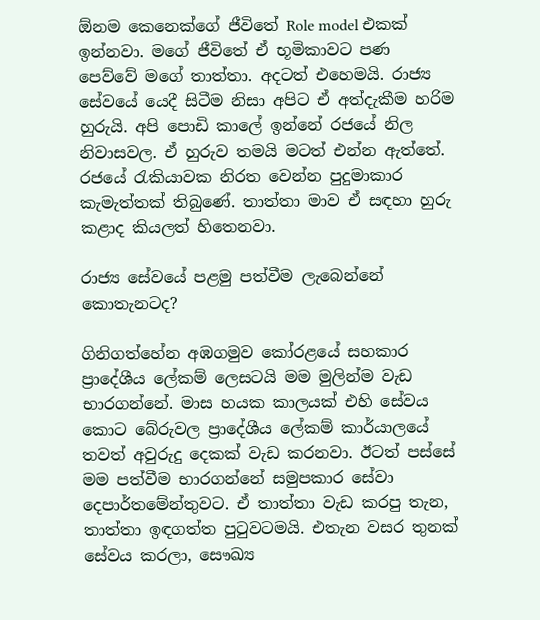ඕනම කෙනෙක්ගේ ජීවිතේ Role model එකක් ඉන්නවා. මගේ ජීවිතේ ඒ භූමිකාවට පණ පෙව්වේ මගේ තාත්තා. අදටත් එහෙමයි. රාජ්‍ය සේවයේ යෙදී සිටීම නිසා අපිට ඒ අත්දැකීම හරිම හුරුයි. අපි පොඩි කාලේ ඉන්නේ රජයේ නිල නිවාසවල. ඒ හුරුව තමයි මටත් එන්න ඇත්තේ. රජයේ රැකියාවක නිරත වෙන්න පුදුමාකාර කැමැත්තක් තිබුණේ. තාත්තා මාව ඒ සඳහා හුරු කළාද කියලත් හිතෙනවා.

රාජ්‍ය සේවයේ පළමු පත්වීම ලැබෙන්නේ කොතැනටද?

ගිනිගත්හේන අඹගමුව කෝරළයේ සහකාර ප්‍රාදේශීය ලේකම් ලෙසටයි මම මුලින්ම වැඩ භාරගන්නේ. මාස හයක කාලයක් එහි සේවය කොට බේරුවල ප්‍රාදේශීය ලේකම් කාර්යාලයේ තවත් අවුරුදු දෙකක් වැඩ කරනවා. ඊටත් පස්සේ මම පත්වීම භාරගන්නේ සමුපකාර සේවා දෙපාර්තමේන්තුවට. ඒ තාත්තා වැඩ කරපු තැන, තාත්තා ඉඳගත්ත පුටුවටමයි. එතැන වසර තුනක් සේවය කරලා, සෞඛ්‍ය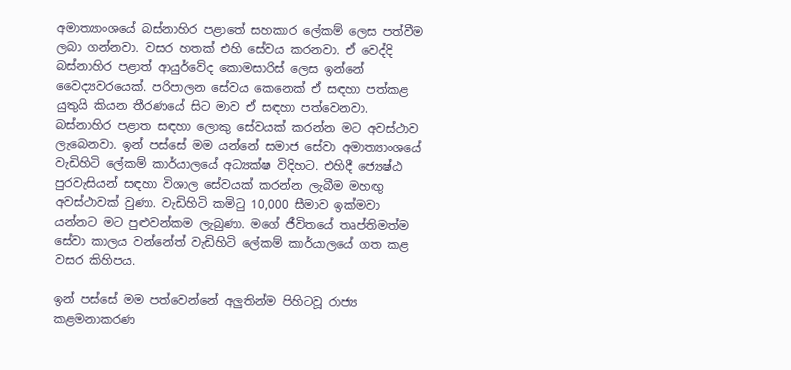අමාත්‍යාංශයේ බස්නාහිර පළාතේ සහකාර ලේකම් ලෙස පත්වීම ලබා ගන්නවා. වසර හතක් එහි සේවය කරනවා. ඒ වෙද්දි බස්නාහිර පළාත් ආයුර්වේද කොමසාරිස් ලෙස ඉන්නේ වෛද්‍යවරයෙක්. පරිපාලන සේවය කෙනෙක් ඒ සඳහා පත්කළ යුතුයි කියන තීරණයේ සිට මාව ඒ සඳහා පත්වෙනවා. බස්නාහිර පළාත සඳහා ලොකු සේවයක් කරන්න මට අවස්ථාව ලැබෙනවා. ඉන් පස්සේ මම යන්නේ සමාජ සේවා අමාත්‍යාංශයේ වැඩිහිටි ලේකම් කාර්යාලයේ අධ්‍යක්ෂ විදිහට. එහිදී ජ්‍යෙෂ්ඨ පුරවැසියන් සඳහා විශාල සේවයක් කරන්න ලැබීම මහඟු අවස්ථාවක් වුණා. වැඩිහිටි කමිටු 10,000 සීමාව ඉක්මවා යන්නට මට පුළුවන්කම ලැබුණා. මගේ ජීවිතයේ තෘප්තිමත්ම සේවා කාලය වන්නේත් වැඩිහිටි ලේකම් කාර්යාලයේ ගත කළ වසර කිහිපය.

ඉන් පස්සේ මම පත්වෙන්නේ අලුතින්ම පිහිටවූ රාජ්‍ය කළමනාකරණ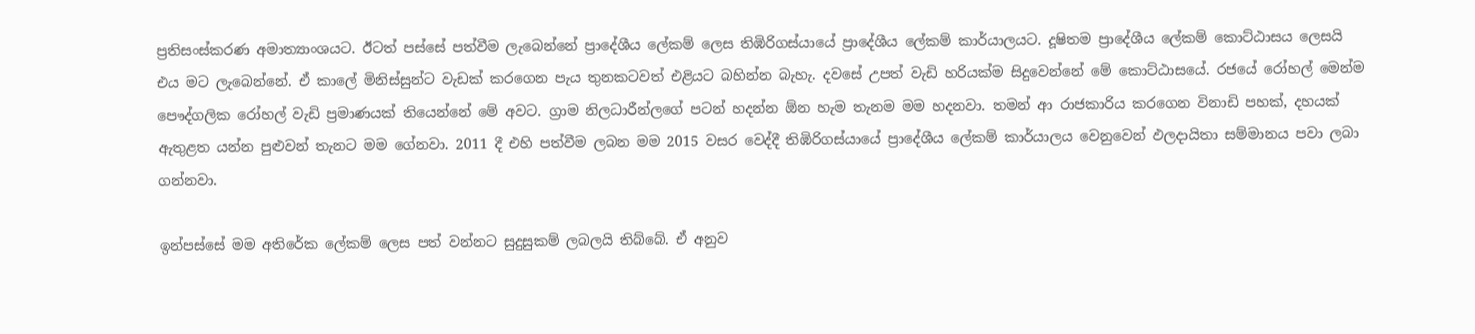ප්‍රතිසංස්කරණ අමාත්‍යාංශයට. ඊටත් පස්සේ පත්වීම ලැබෙන්නේ ප්‍රාදේශීය ලේකම් ලෙස තිඹිරිගස්යායේ ප්‍රාදේශීය ලේකම් කාර්යාලයට. දූෂිතම ප්‍රාදේශීය ලේකම් කොට්ඨාසය ලෙසයි එය මට ලැබෙන්නේ. ඒ කාලේ මිනිස්සුන්ට වැඩක් කරගෙන පැය තුනකටවත් එළියට බහින්න බැහැ. දවසේ උපත් වැඩි හරියක්ම සිදුවෙන්නේ මේ කොට්ඨාසයේ. රජයේ රෝහල් මෙන්ම පෞද්ගලික රෝහල් වැඩි ප්‍රමාණයක් තියෙන්නේ මේ අවට. ග්‍රාම නිලධාරීන්ලගේ පටන් හදන්න ඕන හැම තැනම මම හදනවා. තමන් ආ රාජකාරිය කරගෙන විනාඩි පහක්, දහයක් ඇතුළත යන්න පුළුවන් තැනට මම ගේනවා. 2011 දී එහි පත්වීම ලබන මම 2015 වසර වෙද්දී තිඹිරිගස්යායේ ප්‍රාදේශීය ලේකම් කාර්යාලය වෙනුවෙන් ඵලදායිතා සම්මානය පවා ලබා ගන්නවා.

ඉන්පස්සේ මම අතිරේක ලේකම් ලෙස පත් වන්නට සුදුසුකම් ලබලයි තිබ්බේ. ඒ අනුව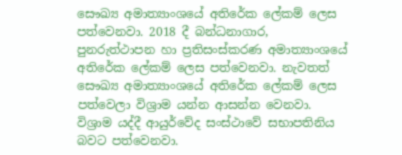සෞඛ්‍ය අමාත්‍යාංශයේ අතිරේක ලේකම් ලෙස පත්වෙනවා. 2018 දී බන්ධනාගාර, පුනරුත්ථාපන හා ප්‍රතිසංස්කරණ අමාත්‍යාංශයේ අතිරේක ලේකම් ලෙස පත්වෙනවා. නැවතත් සෞඛ්‍ය අමාත්‍යාංශයේ අතිරේක ලේකම් ලෙස පත්වෙලා විශ්‍රාම යන්න ආසන්න වෙනවා. විශ්‍රාම යද්දී ආයුර්වේද සංස්ථාවේ සභාපතිනිය බවට පත්වෙනවා.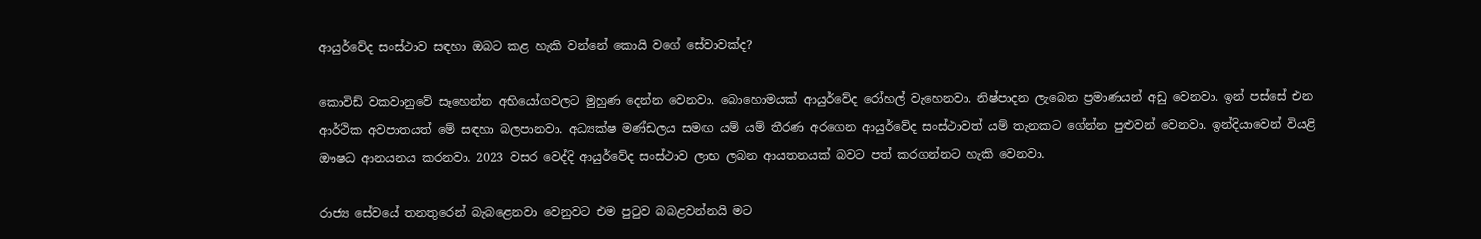ආයුර්වේද සංස්ථාව සඳහා ඔබට කළ හැකි වන්නේ කොයි වගේ සේවාවක්ද?

කොවිඩ් වකවානුවේ සෑහෙන්න අභියෝගවලට මුහුණ දෙන්න වෙනවා. බොහොමයක් ආයුර්වේද රෝහල් වැහෙනවා. නිෂ්පාදන ලැබෙන ප්‍රමාණයන් අඩු වෙනවා. ඉන් පස්සේ එන ආර්ථික අවපාතයත් මේ සඳහා බලපානවා. අධ්‍යක්ෂ මණ්ඩලය සමඟ යම් යම් තීරණ අරගෙන ආයුර්වේද සංස්ථාවත් යම් තැනකට ගේන්න පුළුවන් වෙනවා. ඉන්දියාවෙන් වියළි ඖෂධ ආනයනය කරනවා. 2023 වසර වෙද්දි ආයුර්වේද සංස්ථාව ලාභ ලබන ආයතනයක් බවට පත් කරගන්නට හැකි වෙනවා.

රාජ්‍ය සේවයේ තනතුරෙන් බැබළෙනවා වෙනුවට එම පුටුව බබළවන්නයි මට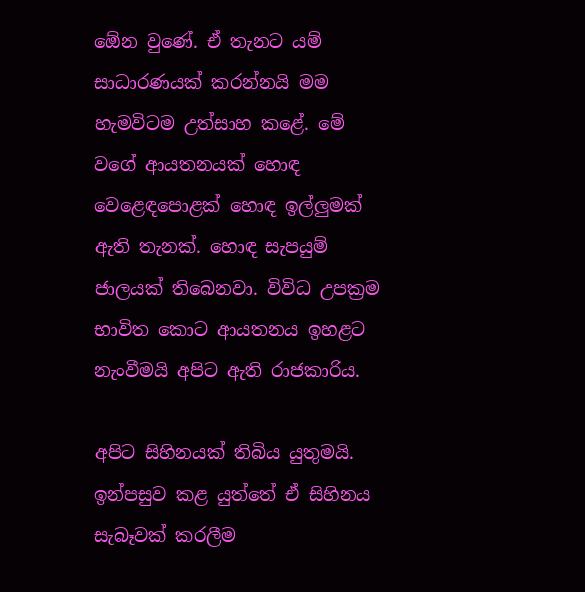ඕ‍ෙන වුණේ. ඒ තැනට යම් සාධාරණයක් කරන්නයි මම හැමවිටම උත්සාහ කළේ. මේ වගේ ආයතනයක් හොඳ වෙළෙඳපොළක් හොඳ ඉල්ලුමක් ඇති තැනක්. හොඳ සැපයුම් ජාලයක් තිබෙනවා. විවිධ උපක්‍රම භාවිත කොට ආයතනය ඉහළට නැංවීමයි අපිට ඇති රාජකාරිය.

අපිට සිහිනයක් තිබිය යුතුමයි. ඉන්පසුව කළ යුත්තේ ඒ සිහිනය සැබෑවක් කරලීම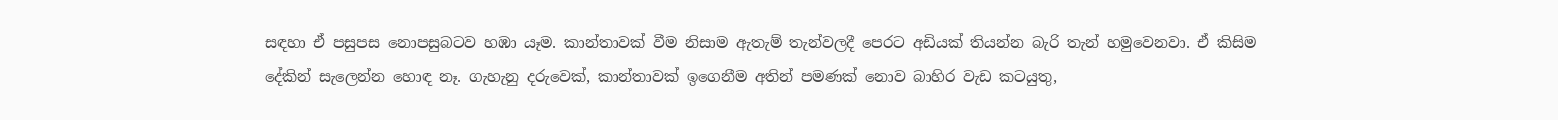සඳහා ඒ පසුපස නොපසුබටව හඹා යෑම. කාන්තාවක් වීම නිසාම ඇතැම් තැන්වලදී පෙරට අඩියක් තියන්න බැරි තැන් හමුවෙනවා. ඒ කිසිම දේකින් සැලෙන්න හොඳ නෑ. ගැහැනු දරුවෙක්, කාන්තාවක් ඉගෙනීම අතින් පමණක් නොව බාහිර වැඩ කටයුතු,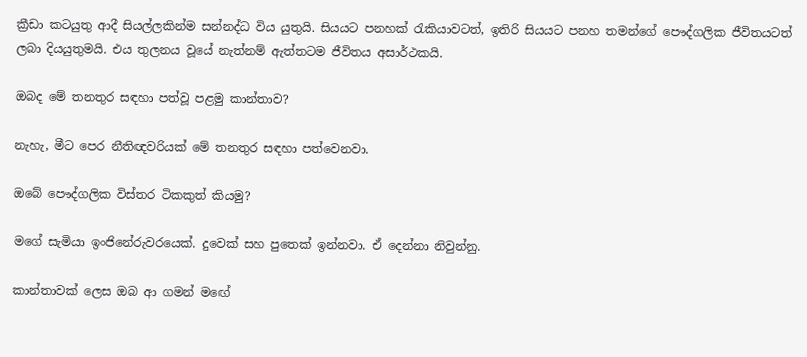ක්‍රීඩා කටයුතු ආදී සියල්ලකින්ම සන්නද්ධ විය යුතුයි. සියයට පනහක් රැකියාවටත්, ඉතිරි සියයට පනහ තමන්ගේ පෞද්ගලික ජීවිතයටත් ලබා දියයුතුමයි. එය තුලනය වූයේ නැත්නම් ඇත්තටම ජීවිතය අසාර්ථකයි.

ඔබද මේ තනතුර සඳහා පත්වූ පළමු කාන්තාව?

නැහැ, මීට පෙර නීතිඥවරියක් මේ තනතුර සඳහා පත්වෙනවා.

ඔබේ පෞද්ගලික විස්තර ටිකකුත් කියමු?

මගේ සැමියා ඉංජිනේරුවරයෙක්. දුවෙක් සහ පුතෙක් ඉන්නවා. ඒ දෙන්නා නිවුන්නු.

කාන්තාවක් ලෙස ඔබ ආ ගමන් මඟේ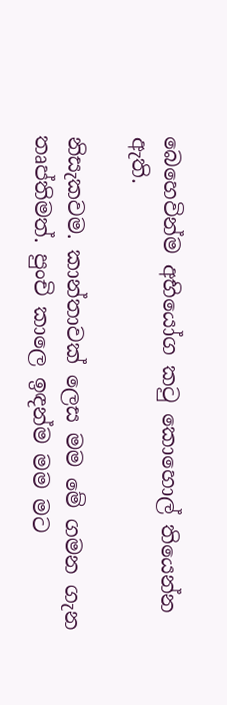බෙහෙවින්ම අභියෝග කටු කොහොල් තියෙන්න ඇති.

නිසැකවම. කාන්තාවක් ලෙස මම මේ ගමන ගැන තෘප්තිමත්. පුංචි කාලෙ ඉඳන්ම මම මට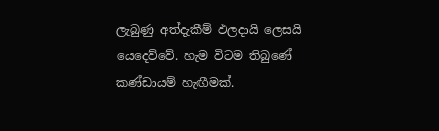ලැබුණු අත්දැකීම් ඵලදායි ලෙසයි යෙදෙව්වේ. හැම විටම තිබුණේ කණ්ඩායම් හැඟීමක්.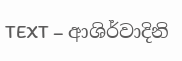TEXT – ආශිර්වාදිනි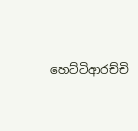හෙට්ටිආරච්චි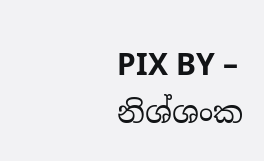PIX BY – නිශ්ශංක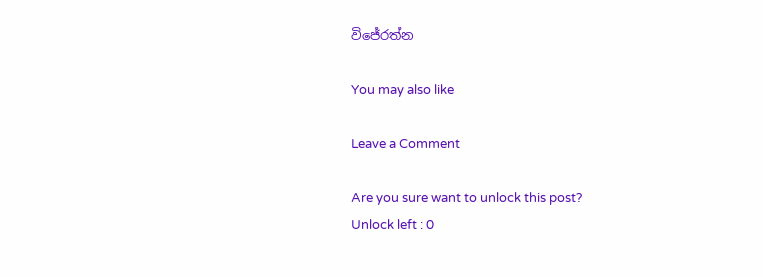විජේරත්න

You may also like

Leave a Comment

Are you sure want to unlock this post?
Unlock left : 0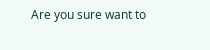Are you sure want to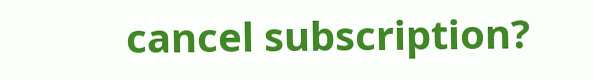cancel subscription?